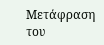Μετάφραση του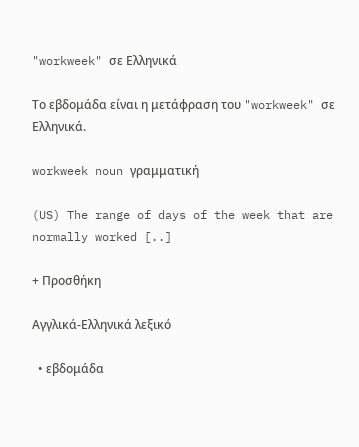"workweek" σε Ελληνικά

Το εβδομάδα είναι η μετάφραση του "workweek" σε Ελληνικά.

workweek noun γραμματική

(US) The range of days of the week that are normally worked [..]

+ Προσθήκη

Αγγλικά-Ελληνικά λεξικό

  • εβδομάδα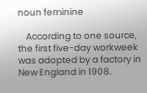noun feminine

    According to one source, the first five-day workweek was adopted by a factory in New England in 1908.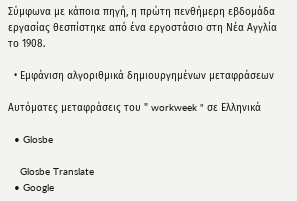Σύμφωνα με κάποια πηγή, η πρώτη πενθήμερη εβδομάδα εργασίας θεσπίστηκε από ένα εργοστάσιο στη Νέα Αγγλία το 1908.

  • Εμφάνιση αλγοριθμικά δημιουργημένων μεταφράσεων

Αυτόματες μεταφράσεις του " workweek " σε Ελληνικά

  • Glosbe

    Glosbe Translate
  • Google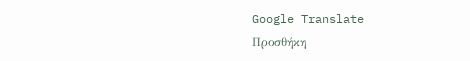Google Translate
Προσθήκη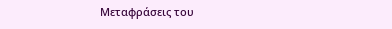Μεταφράσεις του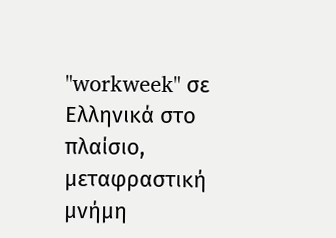"workweek" σε Ελληνικά στο πλαίσιο, μεταφραστική μνήμη